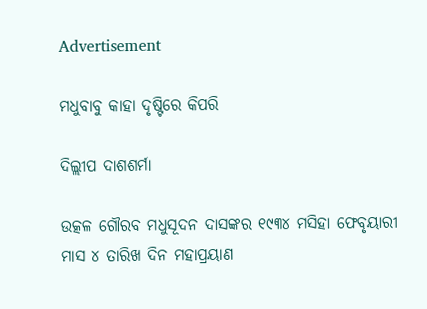Advertisement

ମଧୁବାବୁ କାହା ଦୃଷ୍ଟିରେ କିପରି

ଦିଲ୍ଲୀପ ଦାଶଶର୍ମା

ଉତ୍କଳ ଗୌରବ ମଧୁସୂଦନ ଦାସଙ୍କର ୧୯୩୪ ମସିହା ଫେବୃୟାରୀ ମାସ ୪ ତାରିଖ ଦିନ ମହାପ୍ରୟାଣ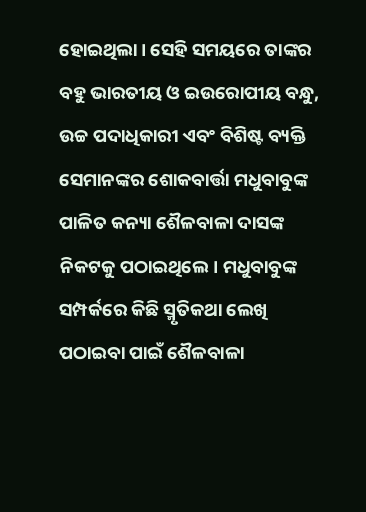ହୋଇଥିଲା। ସେହି ସମୟରେ ତାଙ୍କର ବହୁ ଭାରତୀୟ ଓ ଇଉରୋପୀୟ ବନ୍ଧୁ, ଉଚ୍ଚ ପଦାଧିକାରୀ ଏବଂ ବିଶିଷ୍ଟ ବ୍ୟକ୍ତି ସେମାନଙ୍କର ଶୋକବାର୍ତ୍ତା ମଧୁବାବୁଙ୍କ ପାଳିତ କନ୍ୟା ଶୈଳବାଳା ଦାସଙ୍କ ନିକଟକୁ ପଠାଇଥିଲେ। ମଧୁବାବୁଙ୍କ ସମ୍ପର୍କରେ କିଛି ସ୍ମୃତିକଥା ଲେଖି ପଠାଇବା ପାଇଁ ଶୈଳବାଳା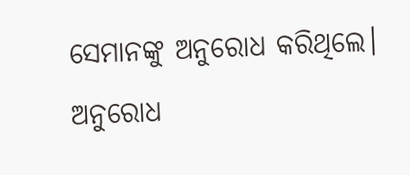ସେମାନଙ୍କୁ ଅନୁରୋଧ କରିଥିଲେ। ଅନୁରୋଧ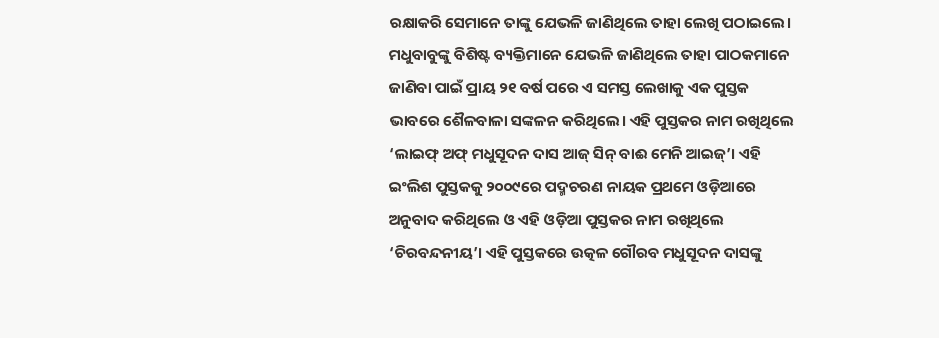ରକ୍ଷାକରି ସେମାନେ ତାଙ୍କୁ ଯେଭଳି ଜାଣିଥିଲେ ତାହା ଲେଖି ପଠାଇଲେ। ମଧୁବାବୁଙ୍କୁ ବିଶିଷ୍ଟ ବ୍ୟକ୍ତିମାନେ ଯେଭଳି ଜାଣିଥିଲେ ତାହା ପାଠକମାନେ ଜାଣିବା ପାଇଁ ପ୍ରାୟ ୨୧ ବର୍ଷ ପରେ ଏ ସମସ୍ତ ଲେଖାକୁ ଏକ ପୁସ୍ତକ ଭାବରେ ଶୈଳବାଳା ସଙ୍କଳନ କରିଥିଲେ। ଏହି ପୁସ୍ତକର ନାମ ରଖିଥିଲେ ‘ଲାଇଫ୍‌ ଅଫ୍‌ ମଧୁସୂଦନ ଦାସ ଆଜ୍‌ ସିନ୍‌ ବାଈ ମେନି ଆଇଜ୍‌’। ଏହି ଇଂଲିଶ ପୁସ୍ତକକୁ ୨୦୦୯ରେ ପଦ୍ମଚରଣ ନାୟକ ପ୍ରଥମେ ଓଡ଼ିଆରେ ଅନୁବାଦ କରିଥିଲେ ଓ ଏହି ଓଡ଼ିଆ ପୁସ୍ତକର ନାମ ରଖିଥିଲେ ‘ଚିରବନ୍ଦନୀୟ’। ଏହି ପୁସ୍ତକରେ ଉତ୍କଳ ଗୌରବ ମଧୁସୂଦନ ଦାସଙ୍କୁ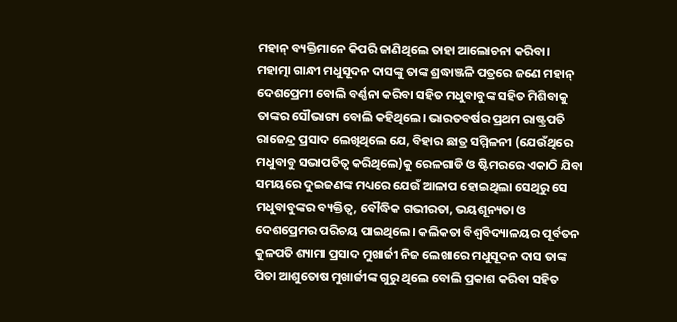ମହାନ୍‌ ବ୍ୟକ୍ତିମାନେ କିପରି ଜାଣିଥିଲେ ତାହା ଆଲୋଚନା କରିବା।
ମହାତ୍ମା ଗାନ୍ଧୀ ମଧୁସୂଦନ ଦାସଙ୍କୁ ତାଙ୍କ ଶ୍ରଦ୍ଧାଞ୍ଜଳି ପତ୍ରରେ ଜଣେ ମହାନ୍‌ ଦେଶପ୍ରେମୀ ବୋଲି ବର୍ଣ୍ଣନା କରିବା ସହିତ ମଧୁବାବୁଙ୍କ ସହିତ ମିଶିବାକୁ ତାଙ୍କର ସୌଭାଗ୍ୟ ବୋଲି କହିଥିଲେ। ଭାରତବର୍ଷର ପ୍ରଥମ ରାଷ୍ଟ୍ରପତି ରାଜେନ୍ଦ୍ର ପ୍ରସାଦ ଲେଖିଥିଲେ ଯେ, ବିହାର ଛାତ୍ର ସମ୍ମିଳନୀ (ଯେଉଁଥିରେ ମଧୁବାବୁ ସଭାପତିତ୍ୱ କରିଥିଲେ)କୁ ରେଳଗାଡି ଓ ଷ୍ଟିମରରେ ଏକାଠି ଯିବା ସମୟରେ ଦୁଇଜଣଙ୍କ ମଧ୍ୟରେ ଯେଉଁ ଆଳାପ ହୋଇଥିଲା ସେଥିରୁ ସେ ମଧୁବାବୁଙ୍କର ବ୍ୟକ୍ତିତ୍ୱ, ବୌଦ୍ଧିକ ଗଭୀରତା, ଭୟଶୂନ୍ୟତା ଓ ଦେଶପ୍ରେମର ପରିଚୟ ପାଇଥିଲେ। କଲିକତା ବିଶ୍ୱବିଦ୍ୟାଳୟର ପୂର୍ବତନ କୁଳପତି ଶ୍ୟାମା ପ୍ରସାଦ ମୁଖାର୍ଜୀ ନିଜ ଲେଖାରେ ମଧୁସୂଦନ ଦାସ ତାଙ୍କ ପିତା ଆଶୁତୋଷ ମୁଖାର୍ଜୀଙ୍କ ଗୁରୁ ଥିଲେ ବୋଲି ପ୍ରକାଶ କରିବା ସହିତ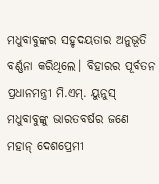ମଧୁବାବୁଙ୍କର ସହୃଦୟତାର ଅନୁଭୂତି ବର୍ଣ୍ଣନା କରିଥିଲେ। ବିହାରର ପୂର୍ବତନ ପ୍ରଧାନମନ୍ତ୍ରୀ ମି.ଏମ୍‌. ୟୁନୁସ୍‌ ମଧୁବାବୁଙ୍କୁ ଭାରତବର୍ଷର ଜଣେ ମହାନ୍‌ ଦେଶପ୍ରେମୀ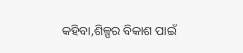କହିବା,ଶିଳ୍ପର ବିକାଶ ପାଇଁ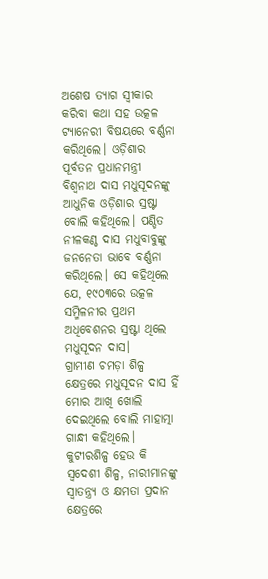ଅଶେଷ ତ୍ୟାଗ ସ୍ବୀକାର କରିବା କଥା ସହ ଉତ୍କଳ ଟ୍ୟାନେରୀ ବିଷୟରେ ବର୍ଣ୍ଣନା କରିଥିଲେ। ଓଡ଼ିଶାର ପୂର୍ବତନ ପ୍ରଧାନମନ୍ତ୍ରୀ ବିଶ୍ୱନାଥ ଦାସ ମଧୁସୂଦନଙ୍କୁ ଆଧୁନିକ ଓଡ଼ିଶାର ସ୍ରଷ୍ଟା ବୋଲି କହିଥିଲେ। ପଣ୍ଡିତ ନୀଳକଣ୍ଠ ଦାସ ମଧୁବାବୁଙ୍କୁ ଜନନେତା ଭାବେ ବର୍ଣ୍ଣନା କରିଥିଲେ। ସେ କହିଥିଲେ ଯେ, ୧୯୦୩ରେ ଉତ୍କଳ ସମ୍ମିଳନୀର ପ୍ରଥମ ଅଧିବେଶନର ସ୍ରଷ୍ଟା ଥିଲେ ମଧୁସୂଦନ ଦାସ।
ଗ୍ରାମୀଣ ଚମଡ଼ା ଶିଳ୍ପ କ୍ଷେତ୍ରରେ ମଧୁସୂଦନ ଦାସ ହିଁ ମୋର ଆଖି ଖୋଲି ଦେଇଥିଲେ ବୋଲି ମାହାତ୍ମା ଗାନ୍ଧୀ କହିଥିଲେ। କୁଟୀରଶିଳ୍ପ ହେଉ କି ସ୍ବଦେଶୀ ଶିଳ୍ପ, ନାରୀମାନଙ୍କୁ ସ୍ବାତନ୍ତ୍ର୍ୟ ଓ କ୍ଷମତା ପ୍ରଦାନ କ୍ଷେତ୍ରରେ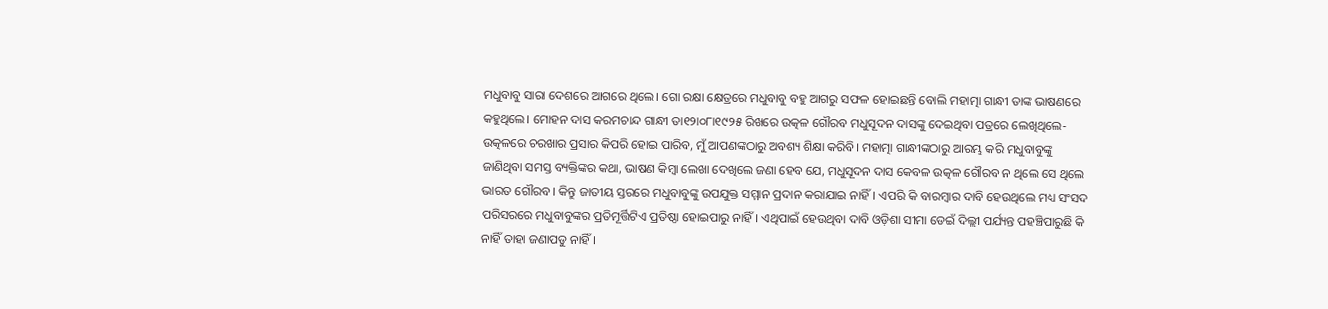ମଧୁବାବୁ ସାରା ଦେଶରେ ଆଗରେ ଥିଲେ। ଗୋ ରକ୍ଷା କ୍ଷେତ୍ରରେ ମଧୁବାବୁ ବହୁ ଆଗରୁ ସଫଳ ହୋଇଛନ୍ତି ବୋଲି ମହାତ୍ମା ଗାନ୍ଧୀ ତାଙ୍କ ଭାଷଣରେ କହୁଥିଲେ। ମୋହନ ଦାସ କରମଚାନ୍ଦ ଗାନ୍ଧୀ ତା୧୨ା୦୮ା୧୯୨୫ ରିଖରେ ଉତ୍କଳ ଗୌରବ ମଧୁସୂଦନ ଦାସଙ୍କୁ ଦେଇଥିବା ପତ୍ରରେ ଲେଖିଥିଲେ- ଉତ୍କଳରେ ଚରଖାର ପ୍ରସାର କିପରି ହୋଇ ପାରିବ, ମୁଁ ଆପଣଙ୍କଠାରୁ ଅବଶ୍ୟ ଶିକ୍ଷା କରିବି। ମହାତ୍ମା ଗାନ୍ଧୀଙ୍କଠାରୁ ଆରମ୍ଭ କରି ମଧୁବାବୁଙ୍କୁ ଜାଣିଥିବା ସମସ୍ତ ବ୍ୟକ୍ତିଙ୍କର କଥା, ଭାଷଣ କିମ୍ବା ଲେଖା ଦେଖିଲେ ଜଣା ହେବ ଯେ, ମଧୁସୂଦନ ଦାସ କେବଳ ଉତ୍କଳ ଗୌରବ ନ ଥିଲେ ସେ ଥିଲେ ଭାରତ ଗୌରବ। କିନ୍ତୁ ଜାତୀୟ ସ୍ତରରେ ମଧୁବାବୁଙ୍କୁ ଉପଯୁକ୍ତ ସମ୍ମାନ ପ୍ରଦାନ କରାଯାଇ ନାହିଁ। ଏପରି କି ବାରମ୍ବାର ଦାବି ହେଉଥିଲେ ମଧ୍ୟ ସଂସଦ ପରିସରରେ ମଧୁବାବୁଙ୍କର ପ୍ରତିମୂର୍ତ୍ତିଟିଏ ପ୍ରତିଷ୍ଠା ହୋଇପାରୁ ନାହିଁ। ଏଥିପାଇଁ ହେଉଥିବା ଦାବି ଓଡ଼ିଶା ସୀମା ଡେଇଁ ଦିଲ୍ଲୀ ପର୍ଯ୍ୟନ୍ତ ପହଞ୍ଚିପାରୁଛି କି ନାହିଁ ତାହା ଜଣାପଡୁ ନାହିଁ।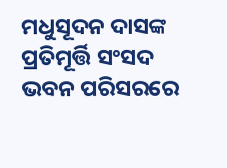ମଧୁସୂଦନ ଦାସଙ୍କ ପ୍ରତିମୂର୍ତ୍ତି ସଂସଦ ଭବନ ପରିସରରେ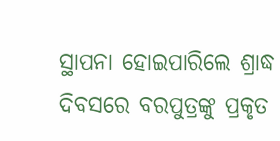ସ୍ଥାପନା ହୋଇପାରିଲେ ଶ୍ରାଦ୍ଧ ଦିବସରେ ବରପୁତ୍ରଙ୍କୁ ପ୍ରକୃତ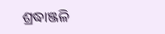ଶ୍ରଦ୍ଧାଞ୍ଜଳି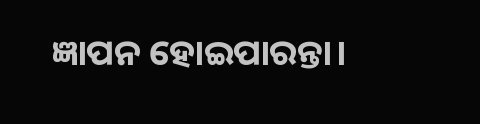ଜ୍ଞାପନ ହୋଇପାରନ୍ତା।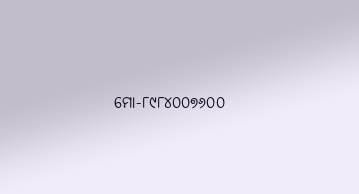ମୋ-୮୯୮୪୦୦୭୬୦୦